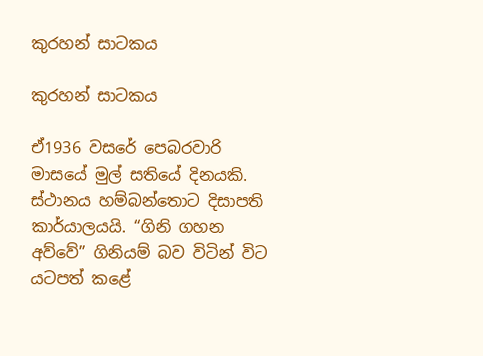කුරහන් සාටකය

කුරහන් සාටකය

ඒ1936 වසරේ පෙබරවාරි මාසයේ මුල් සතියේ දිනයකි. ස්ථානය හම්බන්තොට දිසාපති කාර්යාලයයි. “ගිනි ගහන අව්වේ” ගිනියම් බව විටින් විට යටපත් කළේ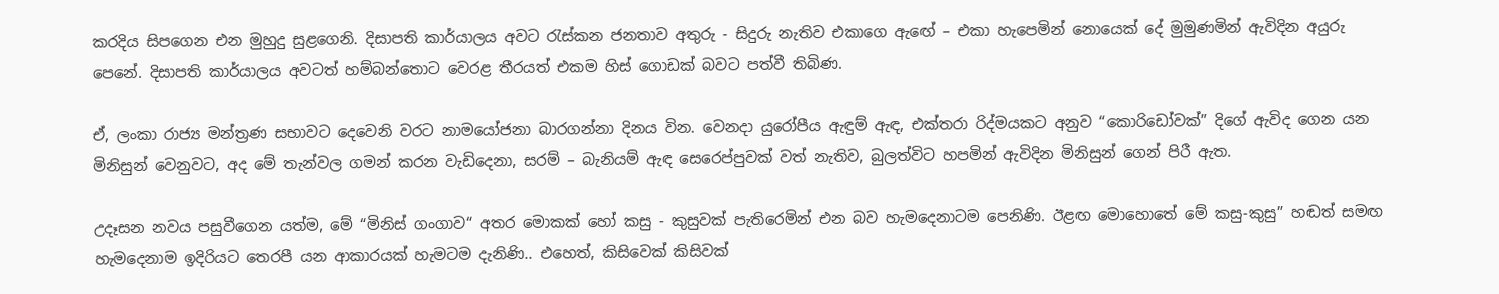කරදිය සිපගෙන එන මුහුදු සුළගෙනි. දිසාපති කාර්යාලය අවට රැස්කන ජනතාව අතුරු - සිදුරු නැතිව එකාගෙ ඇඟේ – එකා හැපෙමින් නොයෙක් දේ මුමුණමින් ඇවිදින අයුරු පෙනේ. දිසාපති කාර්යාලය අවටත් හම්බන්තොට වෙරළ තීරයත් එකම හිස් ගොඩක් බවට පත්වී තිබිණ.

ඒ, ලංකා රාජ්‍ය මන්ත්‍රණ සභාවට දෙවෙනි වරට නාමයෝජනා බාරගන්නා දිනය වින. වෙනදා යුරෝපීය ඇඳුම් ඇඳ, එක්තරා රිද්මයකට අනුව “කොරිඩෝවක්” දිගේ ඇවිද ගෙන යන මිනිසුන් වෙනුවට, අද මේ තැන්වල ගමන් කරන වැඩිදෙනා, සරම් – බැනියම් ඇඳ සෙරෙප්පුවක් වත් නැතිව, බුලත්විට හපමින් ඇවිදින මිනිසුන් ගෙන් පිරී ඇත.

උදෑසන නවය පසුවීගෙන යත්ම, මේ “මිනිස් ගංගාව“ අතර මොකක් හෝ කසු - කුසුවක් පැතිරෙමින් එන බව හැමදෙනාටම පෙනිණි. ඊළඟ මොහොතේ මේ කසු-කුසු” හඬත් සමඟ හැමදෙනාම ඉදිරියට තෙරපී යන ආකාරයක් හැමටම දැනිණි.. එහෙත්, කිසිවෙක් කිසිවක්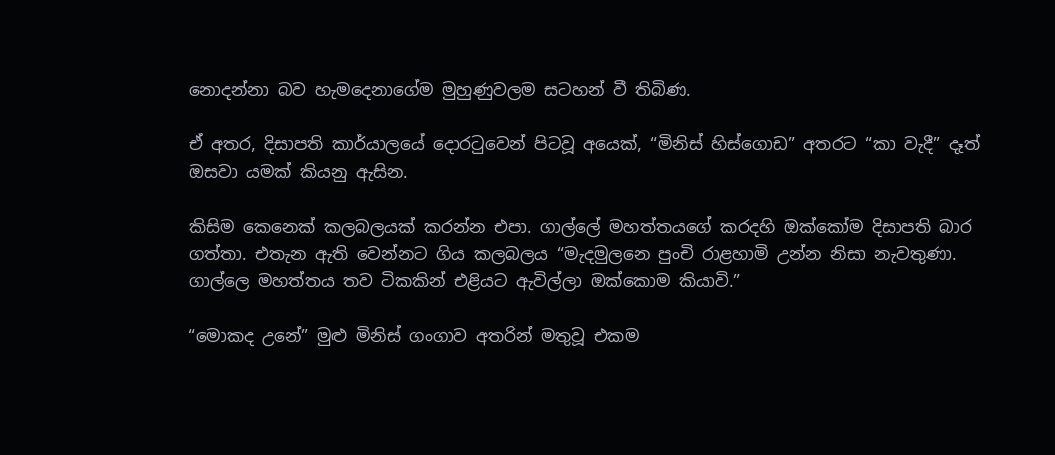නොදන්නා බව හැමදෙනාගේම මුහුණුවලම සටහන් වී තිබිණ.

ඒ අතර, දිසාපති කාර්යාලයේ දොරටුවෙන් පිටවූ අයෙක්, “මිනිස් හිස්ගොඩ” අතරට “කා වැදී” දෑත් ඔසවා යමක් කියනු ඇසින.

කිසිම කෙනෙක් කලබලයක් කරන්න එපා. ගාල්ලේ මහත්තයගේ කරදහි ඔක්කෝම දිසාපති බාර ගත්තා. එතැන ඇති වෙන්නට ගිය කලබලය “මැදමුලනෙ පුංචි රාළහාමි උන්න නිසා නැවතුණා. ගාල්ලෙ මහත්තය තව ටිකකින් එළියට ඇවිල්ලා ඔක්කොම කියාවි.”

“මොකද උනේ” මුළු මිනිස් ගංගාව අතරින් මතුවූ එකම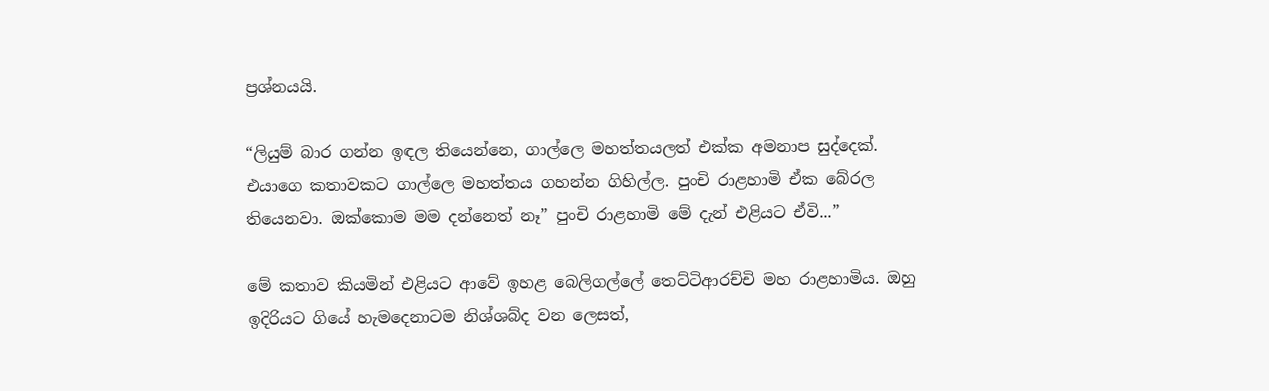ප්‍රශ්නයයි.

“ලියුම් බාර ගන්න ඉඳල තියෙන්නෙ, ගාල්ලෙ මහත්තයලත් එක්ක අමනාප සුද්දෙක්. එයාගෙ කතාවකට ගාල්ලෙ මහත්තය ගහන්න ගිහිල්ල. පුංචි රාළහාමි ඒක බේරල තියෙනවා. ඔක්කොම මම දන්නෙත් නෑ” පුංචි රාළහාමි මේ දැන් එළියට ඒවි...”

මේ කතාව කියමින් එළියට ආවේ ඉහළ බෙලිගල්ලේ තෙට්ටිආරච්චි මහ රාළහාමිය. ඔහු ඉදිරියට ගියේ හැමදෙනාටම නිශ්ශබ්ද වන ලෙසත්,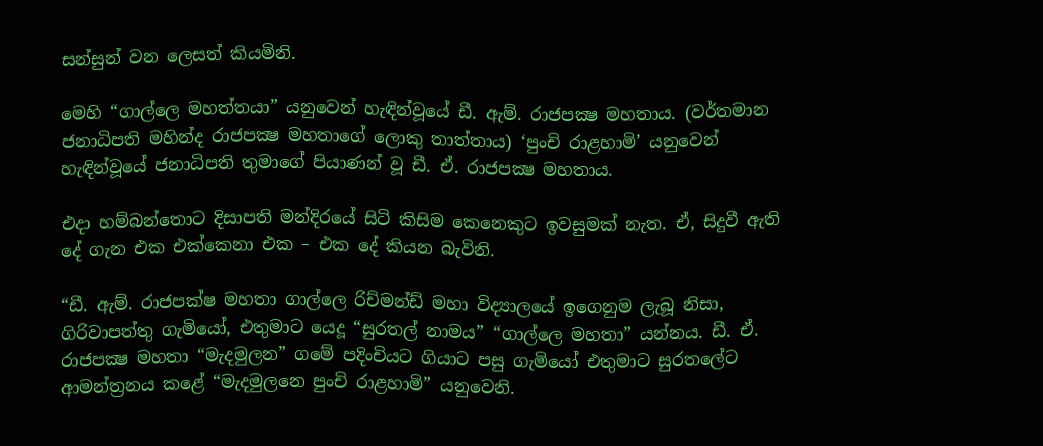සන්සුන් වන ලෙසත් කියමිනි.

මෙහි “ගාල්ලෙ මහත්තයා” යනුවෙන් හැඳින්වූයේ ඩී. ඇම්. රාජපක්‍ෂ මහතාය. (වර්තමාන ජනාධිපති මහින්ද රාජපක්‍ෂ මහතාගේ ලොකු තාත්තාය) ‘පුංචි රාළහාමි’ යනුවෙන් හැඳින්වූයේ ජනාධිපති තුමාගේ පියාණන් වූ ඩී. ඒ. රාජපක්‍ෂ මහතාය.

එදා හම්බන්තොට දිසාපති මන්දිරයේ සිටි කිසිම කෙනෙකුට ඉවසුමක් නැත. ඒ, සිදුවී ඇති දේ ගැන එක එක්කෙනා එක – එක දේ කියන බැවිනි.

“ඩී. ඇම්. රාජපක්ෂ මහතා ගාල්ලෙ රිච්මන්ඩ් මහා විද්‍යාලයේ ඉගෙනුම ලැබූ නිසා, ගිරිවාපත්තු ගැමියෝ, එතුමාට යෙදූ “සුරතල් නාමය” “ගාල්ලෙ මහතා” යන්නය. ඩී. ඒ. රාජපක්‍ෂ මහතා “මැදමුලන” ගමේ පදිංචියට ගියාට පසු ගැමියෝ එතුමාට සුරතලේට ආමන්ත්‍රනය කළේ “මැදමුලනෙ පුංචි රාළහාමි” යනුවෙනි.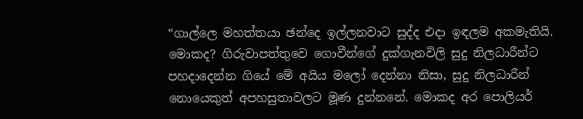“ගාල්ලෙ මහත්තයා ඡන්දෙ ඉල්ලනවාට සුද්ද එදා ඉඳලම අකමැතියි. මොකද? ගිරුවාපත්තුවෙ ගොවීන්ගේ දුක්ගැනවිලි සුදු නිලධාරීන්ට පහදාදෙන්න ගියේ මේ අයිය මලෝ දෙන්නා නිසා, සුදු නිලධාරීන් නොයෙකුත් අපහසුතාවලට මූණ දුන්නනේ. මොකද අර පොලියර්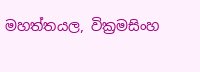මහත්තයල, වික්‍රමසිංහ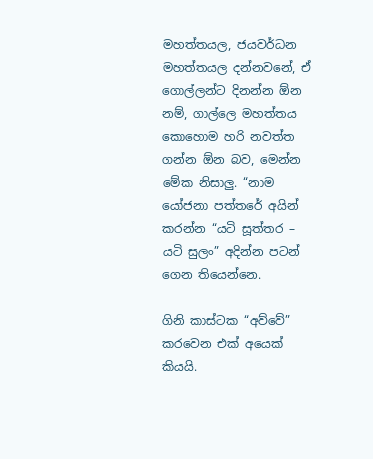මහත්තයල, ජයවර්ධන මහත්තයල දන්නවනේ, ඒ ගොල්ලන්ට දිනන්න ඕන නම්, ගාල්ලෙ මහත්තය කොහොම හරි නවත්ත ගන්න ඕන බව, මෙන්න මේක නිසාලු. “නාම යෝජනා පත්තරේ අයින් කරන්න “යටි සූත්තර – යටි සුලං” අදින්න පටන් ගෙන තියෙන්නෙ.

ගිනි කාස්ටක “අව්වේ” කරවෙන එක් අයෙක් කියයි.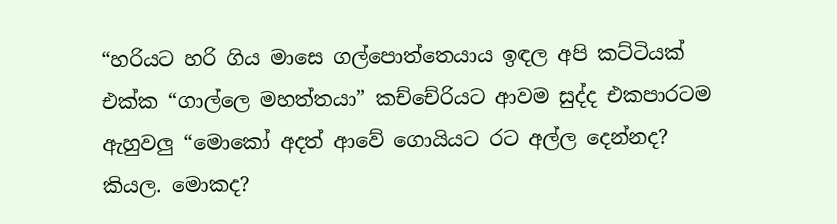“හරියට හරි ගිය මාසෙ ගල්පොත්තෙයාය ඉඳල අපි කට්ටියක් එක්ක “ගාල්ලෙ මහත්තයා” කච්චේරියට ආවම සුද්ද එකපාරටම ඇහුවලු “මොකෝ අදත් ආවේ ගොයියට රට අල්ල දෙන්නද? කියල. මොකද?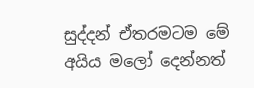සුද්දන් ඒතරමටම මේ අයිය මලෝ දෙන්නත්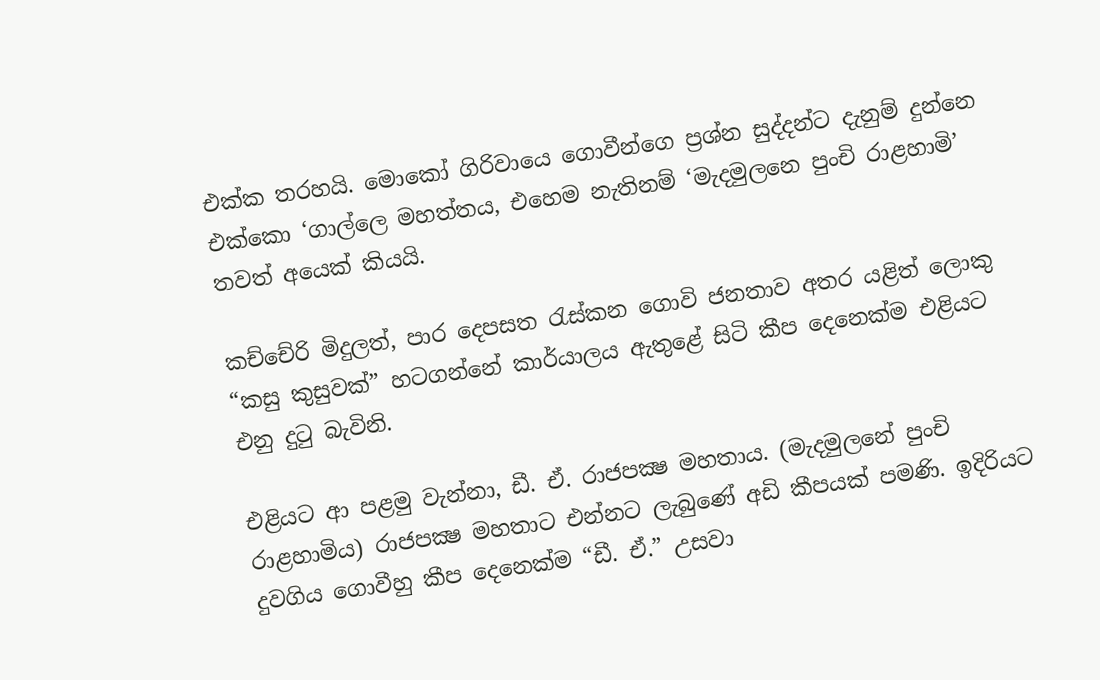එක්ක තරහයි. මොකෝ ගිරිවායෙ ගොවීන්ගෙ ප්‍රශ්න සුද්දන්ට දැනුම් දුන්නෙ එක්කො ‘ගාල්ලෙ මහත්තය, එහෙම නැතිනම් ‘මැදමුලනෙ පුංචි රාළහාමි’ තවත් අයෙක් කියයි.

කච්චේරි මිදුලත්, පාර දෙපසත රැස්කන ගොවි ජනතාව අතර යළිත් ලොකු “කසු කුසුවක්” හටගන්නේ කාර්යාලය ඇතුළේ සිටි කීප දෙනෙක්ම එළියට එනු දුටු බැවිනි.

එළියට ආ පළමු වැන්නා, ඩී. ඒ. රාජපක්‍ෂ මහතාය. (මැදමුලනේ පුංචි රාළහාමිය) රාජපක්‍ෂ මහතාට එන්නට ලැබුණේ අඩි කීපයක් පමණි. ඉදිරියට දුවගිය ගොවීහු කීප දෙනෙක්ම “ඩී. ඒ.” උසවා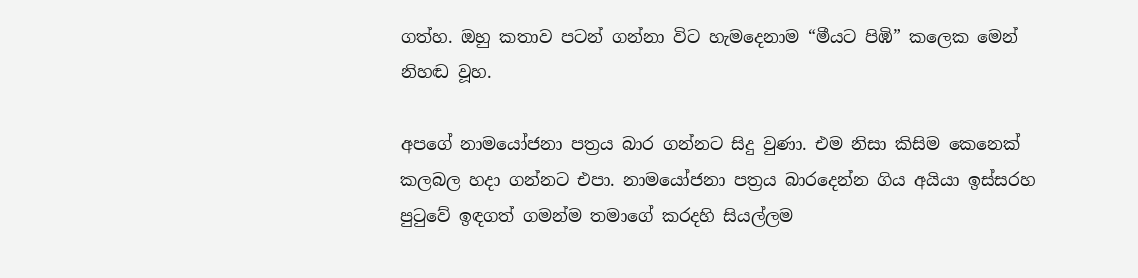ගත්හ. ඔහු කතාව පටන් ගන්නා විට හැමදෙනාම “මීයට පිඹි” කලෙක මෙන් නිහඬ වූහ.

අපගේ නාමයෝජනා පත්‍රය බාර ගන්නට සිදු වුණා. එම නිසා කිසිම කෙනෙක් කලබල හදා ගන්නට එපා. නාමයෝජනා පත්‍රය බාරදෙන්න ගිය අයියා ඉස්සරහ පුටුවේ ඉඳගත් ගමන්ම තමාගේ කරදහි සියල්ලම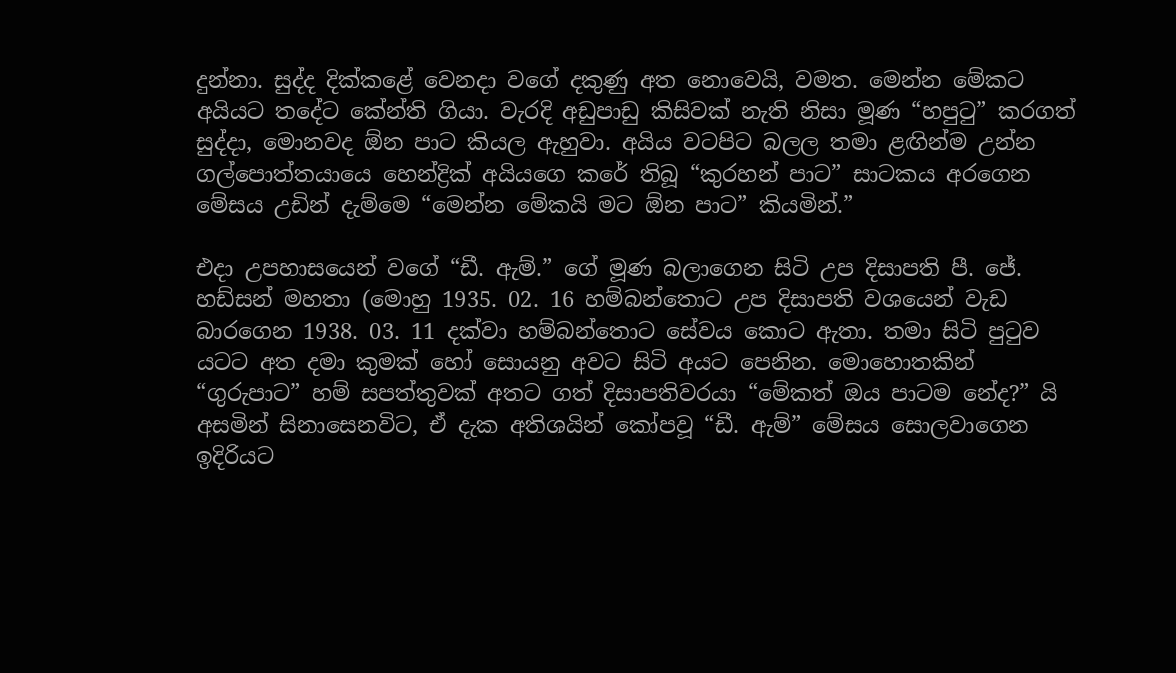දුන්නා. සුද්ද දික්කළේ වෙනදා වගේ දකුණු අත නොවෙයි, වමත. මෙන්න මේකට අයියට තදේට කේන්ති ගියා. වැරදි අඩුපාඩු කිසිවක් නැති නිසා මූණ “හපුටු” කරගත් සුද්දා, මොනවද ඕන පාට කියල ඇහුවා. අයිය වටපිට බලල තමා ළඟින්ම උන්න ගල්පොත්තයායෙ හෙන්ද්‍රික් අයියගෙ කරේ තිබූ “කුරහන් පාට” සාටකය අරගෙන මේසය උඩින් දැම්මෙ “මෙන්න මේකයි මට ඕන පාට” කියමින්.”

එදා උපහාසයෙන් වගේ “ඩී. ඇම්.” ගේ මූණ බලාගෙන සිටි උප දිසාපති පී. ජේ. හඩ්සන් මහතා (මොහු 1935. 02. 16 හම්බන්තොට උප දිසාපති වශයෙන් වැඩ බාරගෙන 1938. 03. 11 දක්වා හම්බන්තොට සේවය කොට ඇතා. තමා සිටි පුටුව යටට අත දමා කුමක් හෝ සොයනු අවට සිටි අයට පෙනින. මොහොතකින් “ගුරුපාට” හම් සපත්තුවක් අතට ගත් දිසාපතිවරයා “මේකත් ඔය පාටම නේද?” යි අසමින් සිනාසෙනවිට, ඒ දැක අතිශයින් කෝපවූ “ඩී. ඇම්” මේසය සොලවාගෙන ඉදිරියට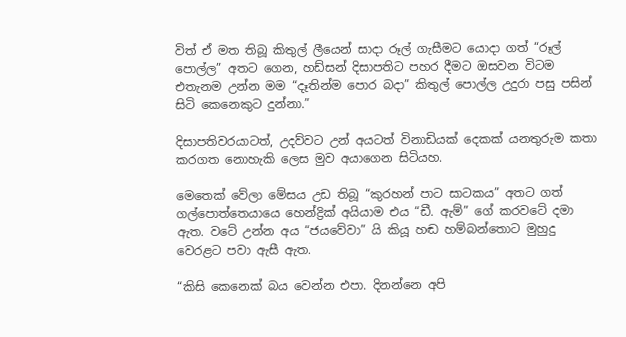විත් ඒ මත තිබූ කිතුල් ලීයෙන් සාදා රූල් ගැසීමට යොදා ගත් “රූල් පොල්ල” අතට ගෙන, හඩ්සන් දිසාපතිට පහර දීමට ඔසවන විටම එතැනම උන්න මම “දෑතින්ම පොර බදා” කිතුල් පොල්ල උදුරා පසු පසින් සිටි කෙනෙකුට දුන්නා.”

දිසාපතිවරයාටත්, උදව්වට උන් අයටත් විනාඩියක් දෙකක් යනතුරුම කතා කරගත නොහැකි ලෙස මුව අයාගෙන සිටියහ.

මෙතෙක් වේලා මේසය උඩ තිබූ “කුරහන් පාට සාටකය” අතට ගත් ගල්පොත්තෙයායෙ හෙන්ද්‍රික් අයියාම එය “ඩී. ඇම්” ගේ කරවටේ දමා ඇත. වටේ උන්න අය “ජයවේවා” යි කියූ හඬ හම්බන්තොට මුහුදු වෙරළට පවා ඇසී ඇත.

“කිසි කෙනෙක් බය වෙන්න එපා. දිනන්නෙ අපි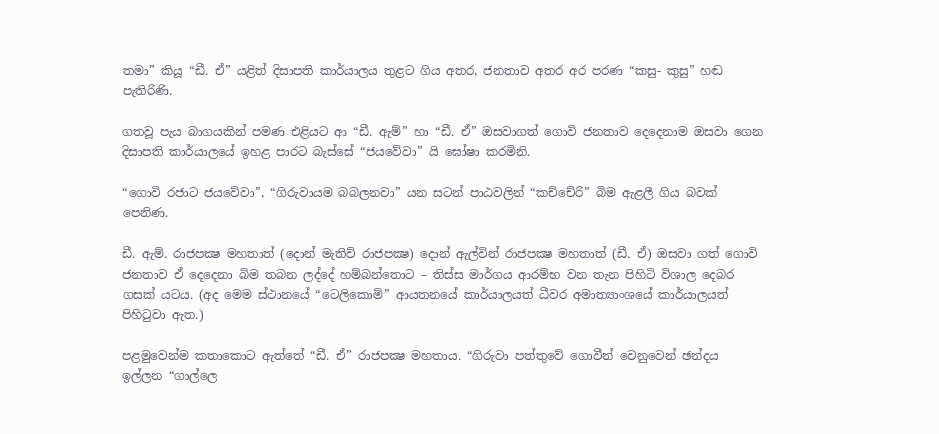තමා” කියූ “ඩී. ඒ” යළිත් දිසාපති කාර්යාලය තුළට ගිය අතර, ජනතාව අතර අර පරණ “කසු- කුසු” හඬ පැතිරිණි.

ගතවූ පැය බාගයකින් පමණ එළියට ආ “ඩී. ඇම්” හා “ඩී. ඒ” ඔසවාගත් ගොවි ජනතාව දෙදෙනාම ඔසවා ගෙන දිසාපති කාර්යාලයේ ඉහළ පාරට බැස්සේ “ජයවේවා” යි ඝෝෂා කරමිනි.

“ගොවි රජාට ජයවේවා”, “ගිරුවායම බබලනවා” යන සටන් පාඨවලින් “කච්චේරි” බිම ඇළලී ගිය බවක් පෙනිණ.

ඩී. ඇම්. රාජපක්‍ෂ මහතාත් (දොන් මැතිව් රාජපක්‍ෂ) දොන් ඇල්වින් රාජපක්‍ෂ මහතාත් (ඩී. ඒ) ඔසවා ගත් ගොවි ජනතාව ඒ දෙදෙනා බිම තබන ලද්දේ හම්බන්තොට – තිස්ස මාර්ගය ආරම්භ වන තැන පිහිටි විශාල දෙබර ගසක් යටය. (අද මෙම ස්ථානයේ “ටෙලිකොම්” ආයතනයේ කාර්යාලයත් ධීවර අමාත්‍යාංශයේ කාර්යාලයත් පිහිටුවා ඇත.)

පළමුවෙන්ම කතාකොට ඇත්තේ “ඩී. ඒ” රාජපක්‍ෂ මහතාය. “ගිරුවා පත්තුවේ ගොවීන් වෙනුවෙන් ඡන්දය ඉල්ලන “ගාල්ලෙ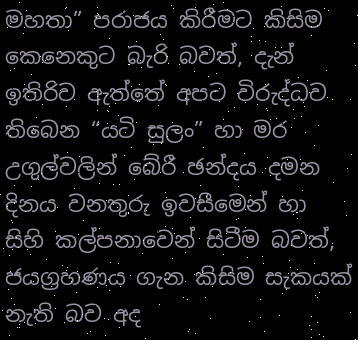මහතා” පරාජය කිරීමට කිසිම කෙනෙකුට බැරි බවත්, දැන් ඉතිරිව ඇත්තේ අපට විරුද්ධව තිබෙන “යටි සුලං” හා මර උගුල්වලින් බේරී ඡන්දය දමන දිනය වනතුරු ඉවසීමෙන් හා සිහි කල්පනාවෙන් සිටීම බවත්, ජයග්‍රහණය ගැන කිසිම සැකයක් නැති බව අද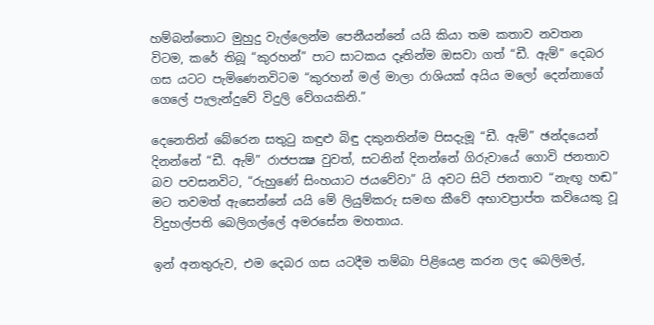හම්බන්තොට මුහුදු වැල්ලෙන්ම පෙනීයන්නේ යයි කියා තම කතාව නවතන විටම, කරේ තිබූ “කුරහන්” පාට සාටකය දෑතින්ම ඔසවා ගත් “ඩී. ඇම්” දෙබර ගස යටට පැමිණෙනවිටම “කුරහන් මල් මාලා රාශියක් අයිය මලෝ දෙන්නාගේ ගෙලේ පැලැන්දුවේ විදුලි වේගයකිනි.”

දෙනෙතින් බේරෙන සතුටු කඳුළු බිඳු දකුනතින්ම පිසදැමූ “ඩී. ඇම්” ඡන්දයෙන් දිනන්නේ “ඩී. ඇම්” රාජපක්‍ෂ වුවත්, සටනින් දිනන්නේ ගිරුවායේ ගොවි ජනතාව බව පවසනවිට, “රුහුණේ සිංහයාට ජයවේවා” යි අවට සිටි ජනතාව “නැඟූ හඬ” මට තවමත් ඇසෙන්නේ යයි මේ ලියුම්කරු සමඟ කීවේ අභාවප්‍රාප්ත කවියෙකු වූ විදුහල්පති බෙලිගල්ලේ අමරසේන මහතාය.

ඉන් අනතුරුව, එම දෙබර ගස යටදීම තම්බා පිළියෙළ කරන ලද බෙලිමල්,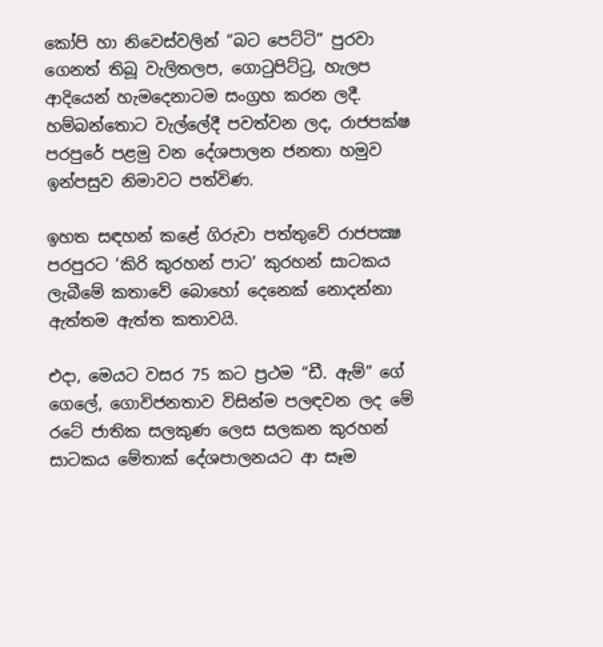කෝපි හා නිවෙස්වලින් “බට පෙට්ටි” පුරවා ගෙනත් තිබූ වැලිතලප, ගොටුපිට්ටු, හැලප ආදියෙන් හැමදෙනාටම සංග්‍රහ කරන ලදී. හම්බන්තොට වැල්ලේදී පවත්වන ලද, රාජපක්ෂ පරපුරේ පළමු වන දේශපාලන ජනතා හමුව ඉන්පසුව නිමාවට පත්විණ.

ඉහත සඳහන් කළේ ගිරුවා පත්තුවේ රාජපක්‍ෂ පරපුරට ‘කිරි කුරහන් පාට’ කුරහන් සාටකය ලැබීමේ කතාවේ බොහෝ දෙනෙක් නොදන්නා ඇත්තම ඇත්ත කතාවයි.

එදා, මෙයට වසර 75 කට ප්‍රථම “ඩී. ඇම්” ගේ ගෙලේ, ගොවිජනතාව විසින්ම පලඳවන ලද මේ රටේ ජාතික සලකුණ ලෙස සලකන කුරහන් සාටකය මේතාක් දේශපාලනයට ආ සෑම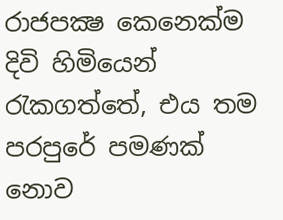රාජපක්‍ෂ කෙනෙක්ම දිවි හිමියෙන් රැකගත්තේ, එය තම පරපුරේ පමණක් නොව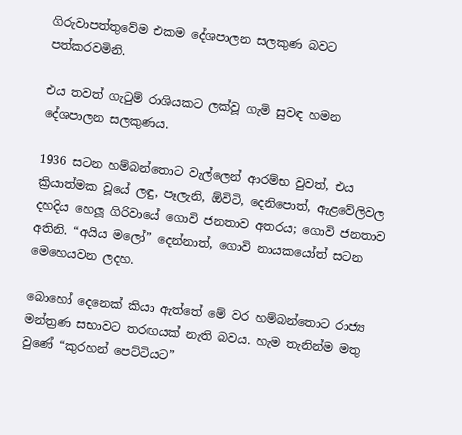ගිරුවාපත්තුවේම එකම දේශපාලන සලකුණ බවට පත්කරවමිනි.

එය තවත් ගැටුම් රාශියකට ලක්වූ ගැමි සුවඳ හමන දේශපාලන සලකුණය.

1936 සටන හම්බන්තොට වැල්ලෙන් ආරම්භ වුවත්, එය ක්‍රියාත්මක වූයේ ලඳු, පෑලැනි, ඕවිටි, දෙනිපොත්, ඇළවේලිවල දහදිය හෙලූ ගිරිවායේ ගොවි ජනතාව අතරය; ගොවි ජනතාව අතිනි. “අයිය මලෝ” දෙන්නාත්, ගොවි නායකයෝත් සටන මෙහෙයවන ලදහ.

බොහෝ දෙනෙක් කියා ඇත්තේ මේ වර හම්බන්තොට රාජ්‍ය මන්ත්‍රණ සභාවට තරඟයක් නැති බවය. හැම තැනින්ම මතු වුණේ “කුරහන් පෙට්ටියට”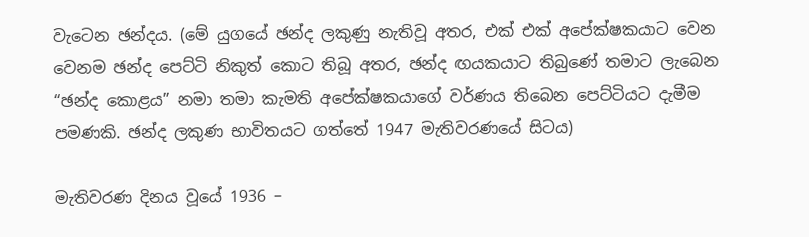වැටෙන ඡන්දය. (මේ යුගයේ ඡන්ද ලකුණු නැතිවූ අතර, එක් එක් අපේක්ෂකයාට වෙන වෙනම ඡන්ද පෙට්ටි නිකුත් කොට තිබූ අතර, ඡන්ද ඟයකයාට තිබුණේ තමාට ලැබෙන “ඡන්ද කොළය” නමා තමා කැමති අපේක්ෂකයාගේ වර්ණය තිබෙන පෙට්ටියට දැමීම පමණකි. ඡන්ද ලකුණ භාවිතයට ගත්තේ 1947 මැතිවරණයේ සිටය)

මැතිවරණ දිනය වූයේ 1936 –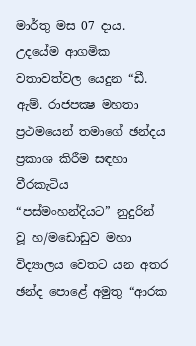මාර්තු මස 07 දාය. උදයේම ආගමික වතාවත්වල යෙදුන “ඩී. ඇම්. රාජපක්‍ෂ මහතා ප්‍රථමයෙන් තමාගේ ඡන්දය ප්‍රකාශ කිරීම සඳහා වීරකැටිය “පස්මංහන්දියට” නුදුරින් වූ හ/මඩොඩුව මහා විද්‍යාලය වෙතට යන අතර ඡන්ද පොළේ අමුතු “ආරක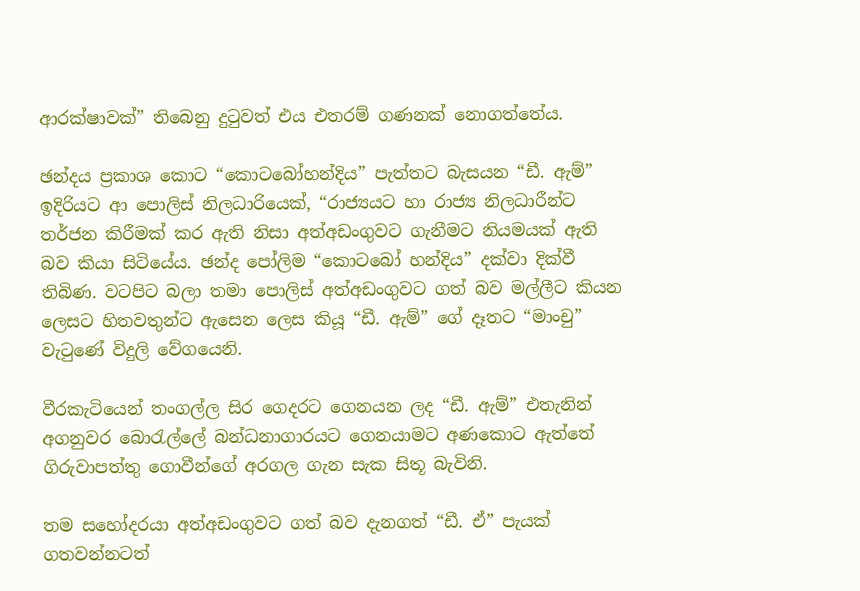ආරක්ෂාවක්” තිබෙනු දුටුවත් එය එතරම් ගණනක් නොගත්තේය.

ඡන්දය ප්‍රකාශ කොට “කොටබෝහන්දිය” පැත්තට බැසයන “ඩී. ඇම්” ඉදිරියට ආ පොලිස් නිලධාරියෙක්, “රාජ්‍යයට හා රාජ්‍ය නිලධාරීන්ට තර්ජන කිරීමක් කර ඇති නිසා අත්අඩංගුවට ගැනීමට නියමයක් ඇති බව කියා සිටියේය. ඡන්ද පෝලිම “කොටබෝ හන්දිය” දක්වා දික්වී තිබිණ. වටපිට බලා තමා පොලිස් අත්අඩංගුවට ගත් බව මල්ලීට කියන ලෙසට හිතවතුන්ට ඇසෙන ලෙස කියූ “ඩී. ඇම්” ගේ දෑතට “මාංචු” වැටුණේ විදුලි වේගයෙනි.

වීරකැටියෙන් තංගල්ල සිර ගෙදරට ගෙනයන ලද “ඩී. ඇම්” එතැනින් අගනුවර බොරැල්ලේ බන්ධනාගාරයට ගෙනයාමට අණකොට ඇත්තේ ගිරුවාපත්තු ගොවීන්ගේ අරගල ගැන සැක සිතූ බැවිනි.

තම සහෝදරයා අත්අඩංගුවට ගත් බව දැනගත් “ඩී. ඒ” පැයක් ගතවන්නටත්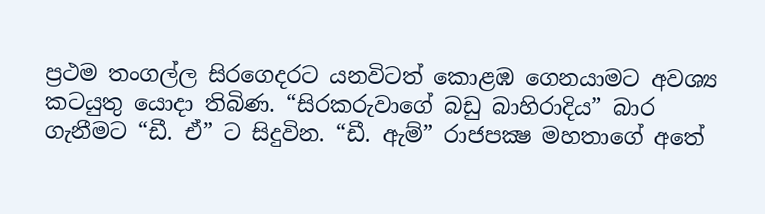ප්‍රථම තංගල්ල සිරගෙදරට යනවිටත් කොළඹ ගෙනයාමට අවශ්‍ය කටයුතු යොදා තිබිණ. “සිරකරුවාගේ බඩු බාහිරාදිය” බාර ගැනීමට “ඩී. ඒ” ට සිදුවින. “ඩී. ඇම්” රාජපක්‍ෂ මහතාගේ අතේ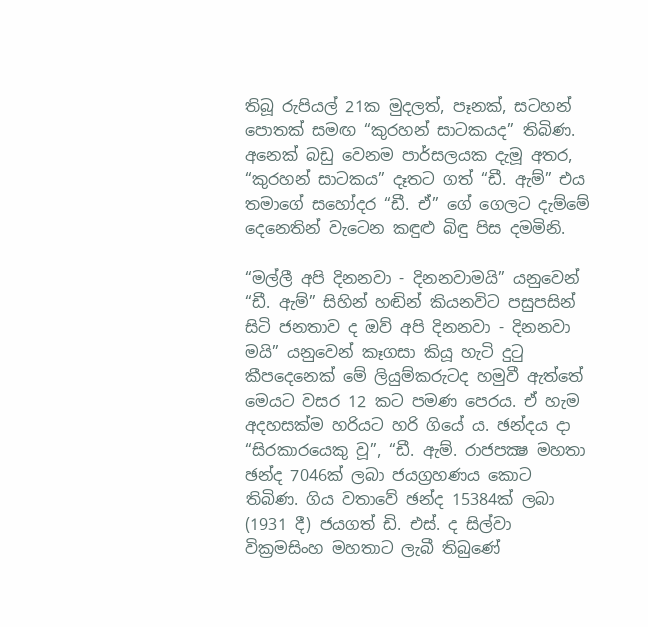තිබූ රුපියල් 21ක මුදලත්, පෑනක්, සටහන් පොතක් සමඟ “කුරහන් සාටකයද” තිබිණ. අනෙක් බඩු වෙනම පාර්සලයක දැමූ අතර, “කුරහන් සාටකය” දෑතට ගත් “ඩී. ඇම්” එය තමාගේ සහෝදර “ඩී. ඒ” ගේ ගෙලට දැම්මේ දෙනෙතින් වැටෙන කඳුළු බිඳු පිස දමමිනි.

“මල්ලී අපි දිනනවා - දිනනවාමයි” යනුවෙන් “ඩී. ඇම්” සිහින් හඬින් කියනවිට පසුපසින් සිටි ජනතාව ද ඔව් අපි දිනනවා - දිනනවා මයි” යනුවෙන් කෑගසා කියූ හැටි දුටු කීපදෙනෙක් මේ ලියුම්කරුටද හමුවී ඇත්තේ මෙයට වසර 12 කට පමණ පෙරය. ඒ හැම අදහසක්ම හරියට හරි ගියේ ය. ඡන්දය දා “සිරකාරයෙකු වූ”, “ඩී. ඇම්. රාජපක්‍ෂ මහතා ඡන්ද 7046ක් ලබා ජයග්‍රහණය කොට තිබිණ. ගිය වතාවේ ඡන්ද 15384ක් ලබා (1931 දී) ජයගත් ඩි. එස්. ද සිල්වා වික්‍රමසිංහ මහතාට ලැබී තිබුණේ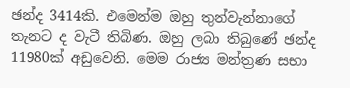ඡන්ද 3414කි. එමෙන්ම ඔහු තුන්වැන්නාගේ තැනට ද වැටී තිබිණ. ඔහු ලබා තිබුණේ ඡන්ද 11980ක් අඩුවෙනි. මෙම රාජ්‍ය මන්ත්‍රණ සභා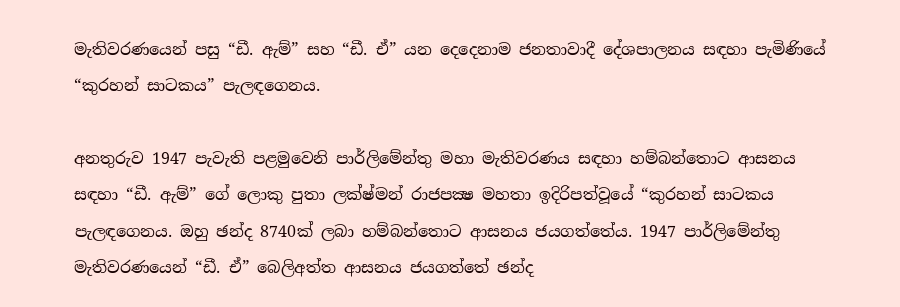මැතිවරණයෙන් පසු “ඩී. ඇම්” සහ “ඩී. ඒ” යන දෙදෙනාම ජනතාවාදී දේශපාලනය සඳහා පැමිණියේ “කුරහන් සාටකය” පැලඳගෙනය.

අනතුරුව 1947 පැවැති පළමුවෙනි පාර්ලිමේන්තු මහා මැතිවරණය සඳහා හම්බන්තොට ආසනය සඳහා “ඩී. ඇම්” ගේ ලොකු පුතා ලක්ෂ්මන් රාජපක්‍ෂ මහතා ඉදිරිපත්වූයේ “කුරහන් සාටකය පැලඳගෙනය. ඔහු ඡන්ද 8740ක් ලබා හම්බන්තොට ආසනය ජයගත්තේය. 1947 පාර්ලිමේන්තු මැතිවරණයෙන් “ඩී. ඒ” බෙලිඅත්ත ආසනය ජයගත්තේ ඡන්ද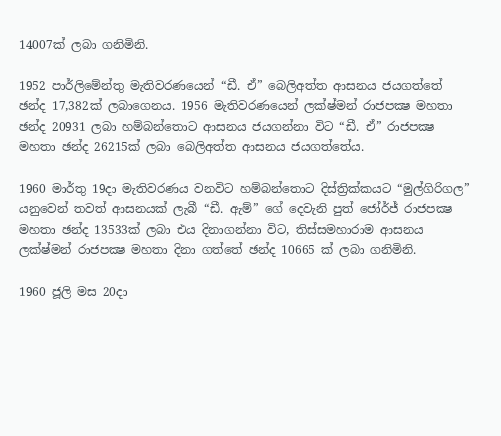14007ක් ලබා ගනිමිනි.

1952 පාර්ලිමේන්තු මැතිවරණයෙන් “ඩී. ඒ” බෙලිඅත්ත ආසනය ජයගත්තේ ඡන්ද 17,382ක් ලබාගෙනය. 1956 මැතිවරණයෙන් ලක්ෂ්මන් රාජපක්‍ෂ මහතා ඡන්ද 20931 ලබා හම්බන්තොට ආසනය ජයගන්නා විට “ඩී. ඒ” රාජපක්‍ෂ මහතා ඡන්ද 26215ක් ලබා බෙලිඅත්ත ආසනය ජයගත්තේය.

1960 මාර්තු 19දා මැතිවරණය වනවිට හම්බන්තොට දිස්ත්‍රික්කයට “මුල්ගිරිගල” යනුවෙන් තවත් ආසනයක් ලැබී “ඩී. ඇම්” ගේ දෙවැනි පුත් ජෝර්ජ් රාජපක්‍ෂ මහතා ඡන්ද 13533ක් ලබා එය දිනාගන්නා විට, තිස්සමහාරාම ආසනය ලක්ෂ්මන් රාජපක්‍ෂ මහතා දිනා ගත්තේ ඡන්ද 10665 ක් ලබා ගනිමිනි.

1960 ජූලි මස 20දා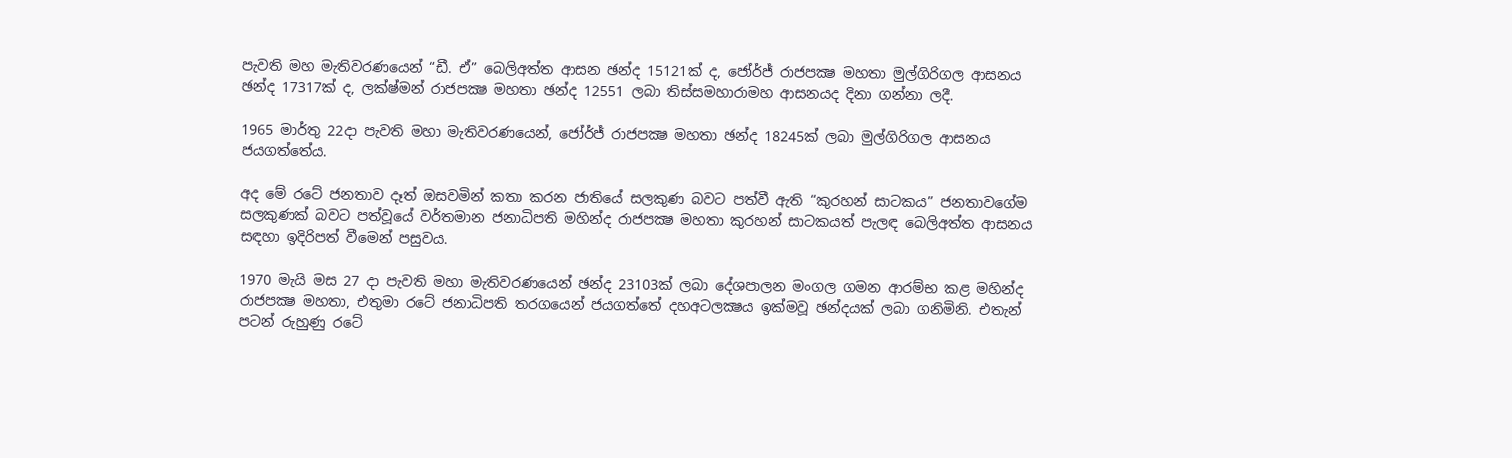පැවති මහ මැතිවරණයෙන් “ඩී. ඒ” බෙලිඅත්ත ආසන ඡන්ද 15121ක් ද, ජෝර්ජ් රාජපක්‍ෂ මහතා මුල්ගිරිගල ආසනය ඡන්ද 17317ක් ද, ලක්ෂ්මන් රාජපක්‍ෂ මහතා ඡන්ද 12551 ලබා තිස්සමහාරාමහ ආසනයද දිනා ගන්නා ලදී.

1965 මාර්තු 22දා පැවති මහා මැතිවරණයෙන්, ජෝර්ජ් රාජපක්‍ෂ මහතා ඡන්ද 18245ක් ලබා මුල්ගිරිගල ආසනය ජයගත්තේය.

අද මේ රටේ ජනතාව දෑත් ඔසවමින් කතා කරන ජාතියේ සලකුණ බවට පත්වී ඇති “කුරහන් සාටකය” ජනතාවගේම සලකුණක් බවට පත්වූයේ වර්තමාන ජනාධිපති මහින්ද රාජපක්‍ෂ මහතා කුරහන් සාටකයත් පැලඳ බෙලිඅත්ත ආසනය සඳහා ඉදිරිපත් වීමෙන් පසුවය.

1970 මැයි මස 27 දා පැවති මහා මැතිවරණයෙන් ඡන්ද 23103ක් ලබා දේශපාලන මංගල ගමන ආරම්භ කළ මහින්ද රාජපක්‍ෂ මහතා, එතුමා රටේ ජනාධිපති තරගයෙන් ජයගත්තේ දහඅටලක්‍ෂය ඉක්මවූ ඡන්දයක් ලබා ගනිමිනි. එතැන් පටන් රුහුණු රටේ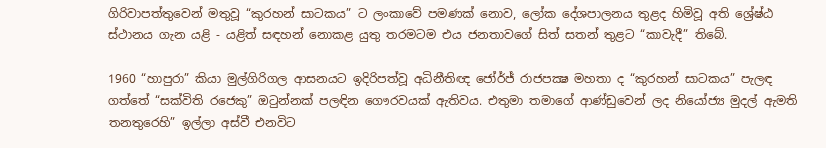ගිරිවාපත්තුවෙන් මතුවූ “කුරහන් සාටකය” ට ලංකාවේ පමණක් නොව, ලෝක දේශපාලනය තුළද හිමිවූ අති ශ්‍රේෂ්ඨ ස්ථානය ගැන යළි - යළිත් සඳහන් නොකළ යුතු තරමටම එය ජනතාවගේ සිත් සතන් තුළට “කාවැදී” තිබේ.

1960 “හාපුරා” කියා මුල්ගිරිගල ආසනයට ඉදිරිපත්වූ අධිනීතිඥ ජෝර්ජ් රාජපක්‍ෂ මහතා ද “කුරහන් සාටකය” පැලඳ ගත්තේ “සක්විති රජෙකු” ඔටුන්නක් පලඳින ගෞරවයක් ඇතිවය. එතුමා තමාගේ ආණ්ඩුවෙන් ලද නියෝජ්‍ය මුදල් ඇමති තනතුරෙහි” ඉල්ලා අස්වී එනවිට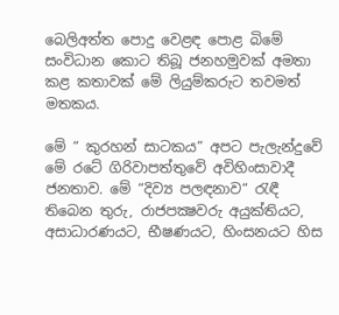බෙලිඅත්ත පොදු වෙළඳ පොළ බිමේ සංවිධාන කොට තිබූ ජනහමුවක් අමතා කළ කතාවක් මේ ලියුම්කරුට තවමත් මතකය.

මේ “ කුරහන් සාටකය” අපට පැලැන්දුවේ මේ රටේ ගිරිවාපත්තුවේ අවිහිංසාවාදී ජනතාව. මේ “දිව්‍ය පලඳනාව“ රැඳී තිබෙන තුරු, රාජපක්‍ෂවරු අයුක්තියට, අසාධාරණයට, භීෂණයට, හිංසනයට හිස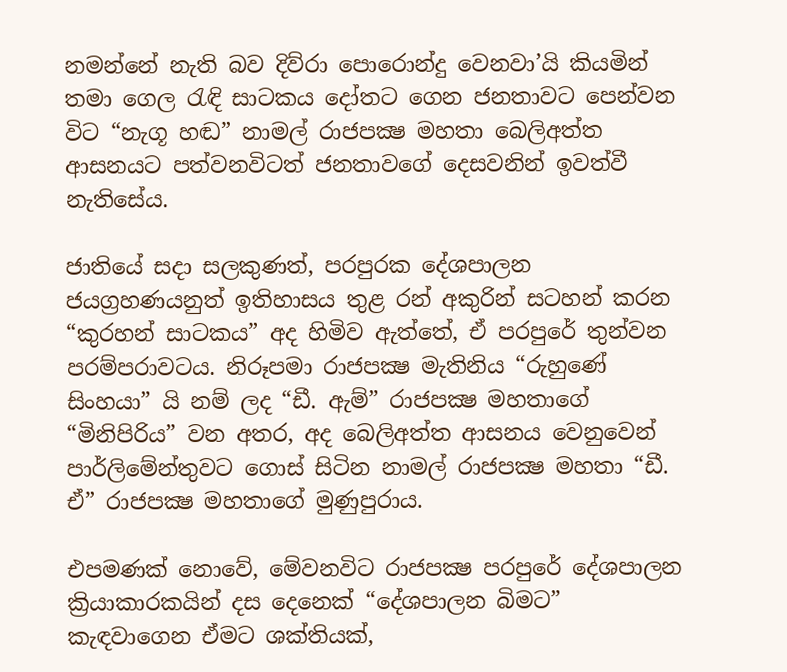නමන්නේ නැති බව දිව්රා පොරොන්දු වෙනවා’යි කියමින් තමා ගෙල රැඳි සාටකය දෝතට ගෙන ජනතාවට පෙන්වන විට “නැගූ හඬ” නාමල් රාජපක්‍ෂ මහතා බෙලිඅත්ත ආසනයට පත්වනවිටත් ජනතාවගේ දෙසවනින් ඉවත්වී නැතිසේය.

ජාතියේ සදා සලකුණත්, පරපුරක දේශපාලන ජයග්‍රහණයනුත් ඉතිහාසය තුළ රන් අකුරින් සටහන් කරන “කුරහන් සාටකය” අද හිමිව ඇත්තේ, ඒ පරපුරේ තුන්වන පරම්පරාවටය. නිරූපමා රාජපක්‍ෂ මැතිනිය “රුහුණේ සිංහයා” යි නම් ලද “ඩී. ඇම්” රාජපක්‍ෂ මහතාගේ “මිනිපිරිය” වන අතර, අද බෙලිඅත්ත ආසනය වෙනුවෙන් පාර්ලිමේන්තුවට ගොස් සිටින නාමල් රාජපක්‍ෂ මහතා “ඩී. ඒ” රාජපක්‍ෂ මහතාගේ මුණුපුරාය.

එපමණක් නොවේ, මේවනවිට රාජපක්‍ෂ පරපුරේ දේශපාලන ක්‍රියාකාරකයින් දස දෙනෙක් “දේශපාලන බිමට” කැඳවාගෙන ඒමට ශක්තියක්,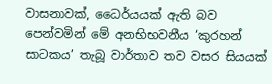වාසනාවක්, ධෛර්යයක් ඇති බව පෙන්වමින් මේ අනභිභවනීය ‘කුරහන් සාටකය’ තැබූ වාර්තාව තව වසර සියයක්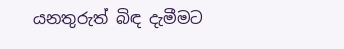යනතුරුත් බිඳ දැමීමට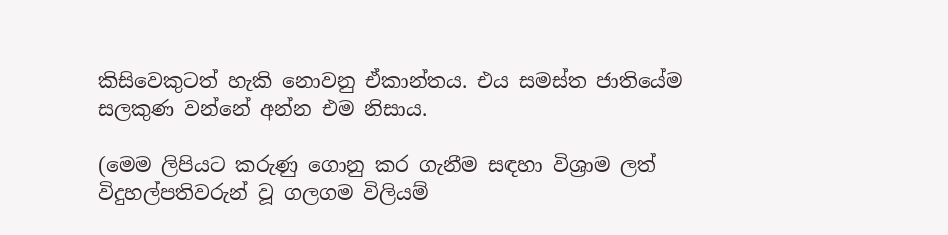කිසිවෙකුටත් හැකි නොවනු ඒකාන්තය. එය සමස්ත ජාතියේම සලකුණ වන්නේ අන්න එම නිසාය.

(මෙම ලිපියට කරුණු ගොනු කර ගැනීම සඳහා විශ්‍රාම ලත් විදුහල්පතිවරුන් වූ ගලගම විලියම්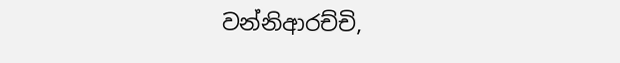වන්නිආරච්චි,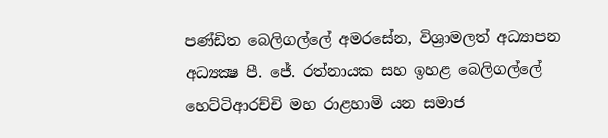පණ්ඩිත බෙලිගල්ලේ අමරසේන, විශ්‍රාමලත් අධ්‍යාපන අධ්‍යක්‍ෂ පී. ජේ. රත්නායක සහ ඉහළ බෙලිගල්ලේ හෙට්ටිආරච්චි මහ රාළහාමි යන සමාජ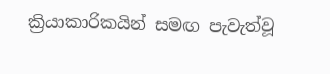ක්‍රියාකාරිකයින් සමඟ පැවැත්වූ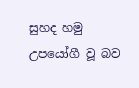සුහද හමු උපයෝගී වූ බව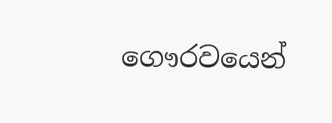ගෞරවයෙන්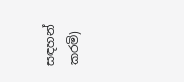සඳහන් කරමි)